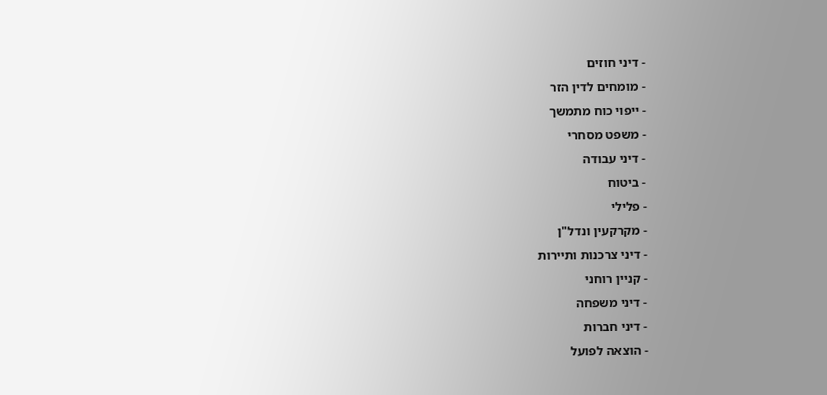- דיני חוזים
- מומחים לדין הזר
- ייפוי כוח מתמשך
- משפט מסחרי
- דיני עבודה
- ביטוח
- פלילי
- מקרקעין ונדל"ן
- דיני צרכנות ותיירות
- קניין רוחני
- דיני משפחה
- דיני חברות
- הוצאה לפועל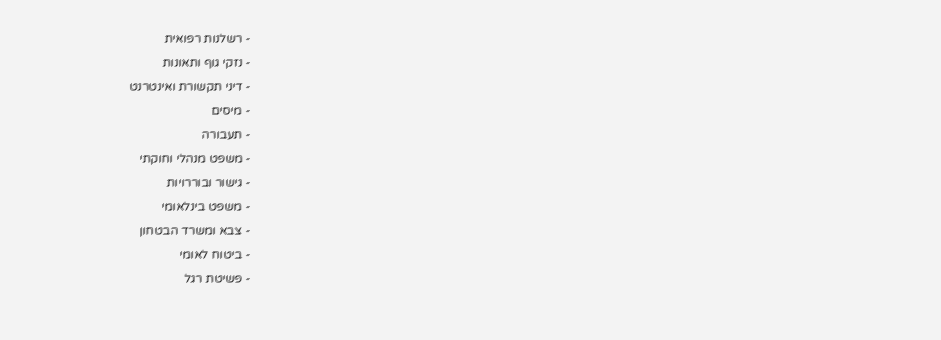- רשלנות רפואית
- נזקי גוף ותאונות
- דיני תקשורת ואינטרנט
- מיסים
- תעבורה
- משפט מנהלי וחוקתי
- גישור ובוררויות
- משפט בינלאומי
- צבא ומשרד הבטחון
- ביטוח לאומי
- פשיטת רגל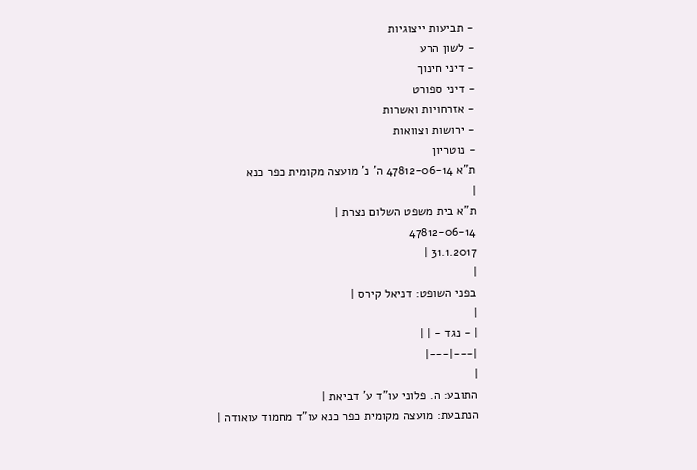- תביעות ייצוגיות
- לשון הרע
- דיני חינוך
- דיני ספורט
- אזרחויות ואשרות
- ירושות וצוואות
- נוטריון
ת"א 47812-06-14 ה' נ' מועצה מקומית כפר כנא
|
ת"א בית משפט השלום נצרת |
47812-06-14
31.1.2017 |
|
בפני השופט: דניאל קירס |
|
| - נגד - | |
|---|---|
|
התובע: ה. פלוני עו"ד ע' דביאת |
הנתבעת: מועצה מקומית כפר כנא עו"ד מחמוד עואודה |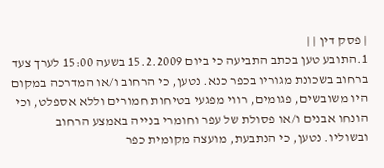| פסק דין | |
1.התובע טען בכתב התביעה כי ביום 15.2.2009 בשעה 15:00 לערך צעד ברחוב בשכונת מגוריו בכפר כנא. נטען, כי הרחוב ו/או המדרכה במקום היו משובשים, פגומים, רווי מפגעי בטיחות חמורים וללא אספלט, וכי הונחו אבנים ו/או פסולת של עפר וחומרי בנייה באמצע הרחוב ובשוליו. נטען, כי הנתבעת, מועצה מקומית כפר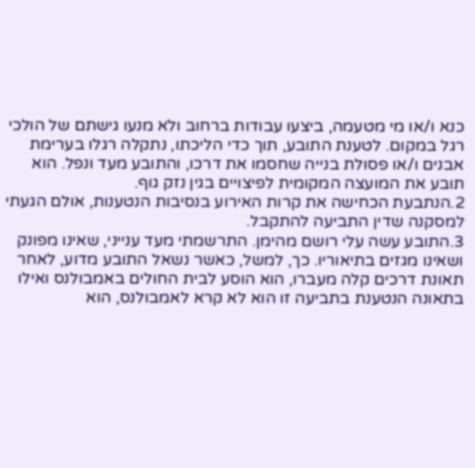כנא ו/או מי מטעמה, ביצעו עבודות ברחוב ולא מנעו גישתם של הולכי רגל במקום. לטענת התובע, תוך כדי הליכתו, נתקלה רגלו בערימת אבנים ו/או פסולת בנייה שחסמו את דרכו, והתובע מעד ונפל. הוא תובע את המועצה המקומית לפיצויים בגין נזק גוף.
2.הנתבעת הכחישה את קרות האירוע בנסיבות הנטענות, אולם הגעתי למסקנה שדין התביעה להתקבל.
3.התובע עשה עלי רושם מהימן. התרשמתי מעד ענייני, שאינו מפונק ושאינו מגזים בתיאוריו. כך, למשל, כאשר נשאל התובע מדוע, לאחר תאונת דרכים קלה מעברו, הוא הוסע לבית החולים באמבולנס ואילו בתאונה הנטענת בתביעה זו הוא לא קרא לאמבולנס, הוא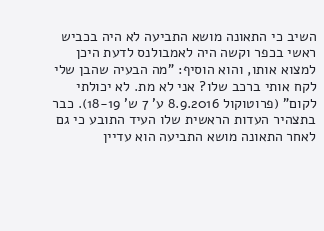השיב כי התאונה מושא התביעה לא היה בכביש ראשי בכפר וקשה היה לאמבולנס לדעת היכן למצוא אותו, והוא הוסיף: "מה הבעיה שהבן שלי לקח אותי ברכב שלו? אני לא מת. לא יכולתי לקום" (פרוטוקול 8.9.2016 ע' 7 ש' 18-19). כבר בתצהיר העדות הראשית שלו העיד התובע כי גם לאחר התאונה מושא התביעה הוא עדיין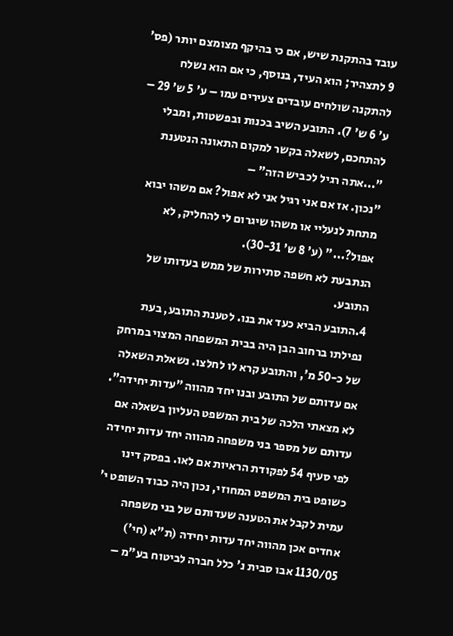עובד בהתקנת שיש, אם כי בהיקף מצומצם יותר (פס' 9 לתצהיר; הוא העיד, בנוסף, כי אם הוא נשלח להתקנה שולחים עובדים צעירים עמו – ע' 5 ש' 29 – ע' 6 ש' 7). התובע השיב בכנות ובפשטות, ומבלי להתחכם, לשאלה בקשר למקום התאונה הנטענת "...אתה רגיל לכביש הזה" –
"נכון. אז אם אני רגיל אני לא אפול? אם משהו יבוא מתחת לנעליי או משהו שיגרום לי להחליק, לא אפול?..." (ע' 8 ש' 30-31).
הנתבעת לא חשפה סתירות של ממש בעדותו של התובע.
4.התובע הביא כעד את בנו. לטענת התובע, בעת נפילתו ברחוב הבן היה בבית המשפחה המצוי במרחק של כ-50 מ', והתובע קרא לו לחלצו. נשאלת השאלה אם עדותם של התובע ובנו יחד מהווה "עדות יחידה". לא מצאתי הלכה של בית המשפט העליון בשאלה אם עדותם של מספר בני משפחה מהווה יחד עדות יחידה לפי סעיף 54 לפקודת הראיות אם לאו. בפסק דינו כשופט בית המשפט המחוזי, נכון היה כבוד השופט י' עמית לקבל את הטענה שעדותם של בני משפחה אחדים אכן מהווה יחד עדות יחידה (ת"א (חי') 1130/05 אבו סבית נ' כלל חברה לביטוח בע"מ –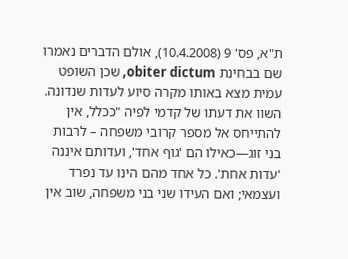ת"א, פס' 9 (10.4.2008), אולם הדברים נאמרו שם בבחינת obiter dictum, שכן השופט עמית מצא באותו מקרה סיוע לעדות שנדונה. השוו את דעתו של קדמי לפיה "ככלל, אין להתייחס אל מספר קרובי משפחה – לרבות בני זוג—כאילו הם 'גוף אחד', ועדותם איננה 'עדות אחת'. כל אחד מהם הינו עד נפרד ועצמאי; ואם העידו שני בני משפחה, שוב אין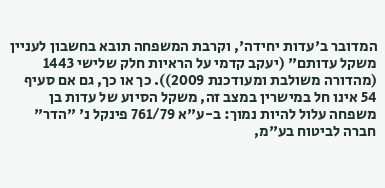המדובר ב'עדות יחידה', וקרבת המשפחה תובא בחשבון לעניין משקל עדותם" (יעקב קדמי על הראיות חלק שלישי 1443 (מהדורה משולבת ומעודכנת 2009)). כך או כך, גם אם סעיף 54 אינו חל במישרין במצב זה, משקל הסיוע של עדות בן משפחה עלול להיות נמוך: ב-ע"א 761/79 פינקל נ' "הדר" חברה לביטוח בע"מ,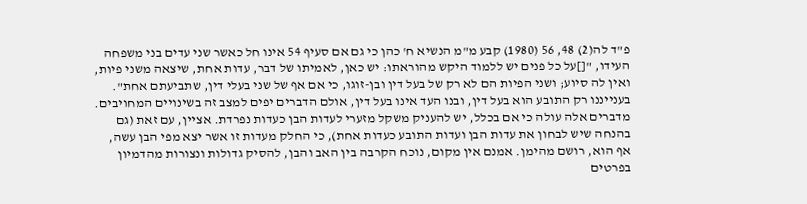פ"ד לה(2) 48, 56 (1980) קבע מ"מ הנשיא ח' כהן כי גם אם סעיף 54 אינו חל כאשר שני עדים בני משפחה העידו, "[]על כל פנים יש ללמוד היקש מהוראתו: יש כאן, לאמיתו של דבר, עדות אחת, שיצאה משני פיות, ואין לה סיוע; ושני הפיות הם לא רק של בעל דין ובן-זוגו, כי אם אף של שני בעלי דין, שתביעתם אחת". בענייננו רק התובע הוא בעל דין, ובנו העד אינו בעל דין, אולם הדברים יפים למצב זה בשינויים המחויבים. מדברים אלה עולה כי אם בכלל, יש להעניק משקל מזערי לעדות הבן כעדות נפרדת. אציין, עם זאת (גם בהנחה שיש לבחון את עדות הבן ועדות התובע כעדות אחת), כי החלק מעדות זו אשר יצא מפי הבן עשה, אף הוא, רושם מהימן. אמנם אין מקום, נוכח הקרבה בין האב והבן, להסיק גדולות ונצורות מהדמיון בפרטים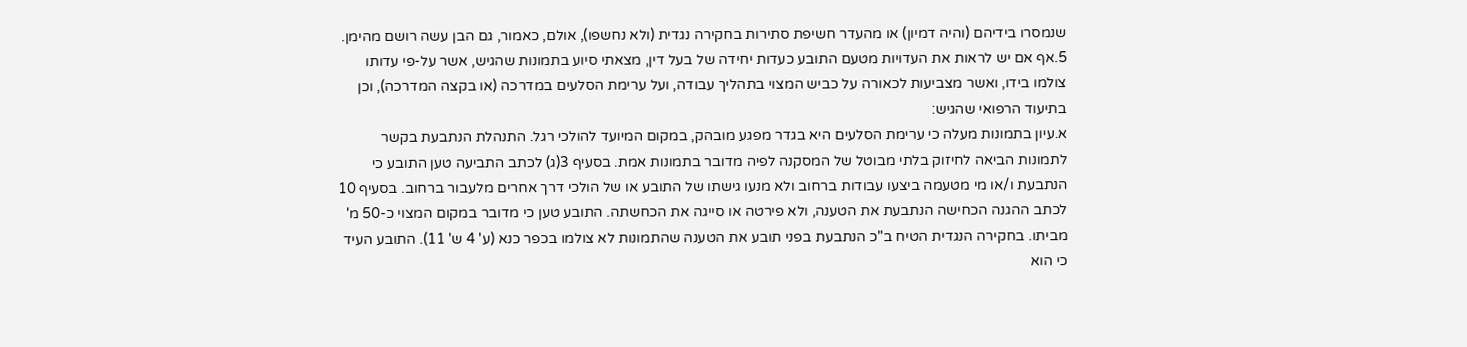שנמסרו בידיהם (והיה דמיון) או מהעדר חשיפת סתירות בחקירה נגדית (ולא נחשפו), אולם, כאמור, גם הבן עשה רושם מהימן.
5.אף אם יש לראות את העדויות מטעם התובע כעדות יחידה של בעל דין, מצאתי סיוע בתמונות שהגיש, אשר על-פי עדותו צולמו בידו, ואשר מצביעות לכאורה על כביש המצוי בתהליך עבודה, ועל ערימת הסלעים במדרכה (או בקצה המדרכה), וכן בתיעוד הרפואי שהגיש:
א.עיון בתמונות מעלה כי ערימת הסלעים היא בגדר מפגע מובהק, במקום המיועד להולכי רגל. התנהלת הנתבעת בקשר לתמונות הביאה לחיזוק בלתי מבוטל של המסקנה לפיה מדובר בתמונות אמת. בסעיף 3(ג) לכתב התביעה טען התובע כי הנתבעת ו/או מי מטעמה ביצעו עבודות ברחוב ולא מנעו גישתו של התובע או של הולכי דרך אחרים מלעבור ברחוב. בסעיף 10 לכתב ההגנה הכחישה הנתבעת את הטענה, ולא פירטה או סייגה את הכחשתה. התובע טען כי מדובר במקום המצוי כ-50 מ' מביתו. בחקירה הנגדית הטיח ב"כ הנתבעת בפני תובע את הטענה שהתמונות לא צולמו בכפר כנא (ע' 4 ש' 11). התובע העיד כי הוא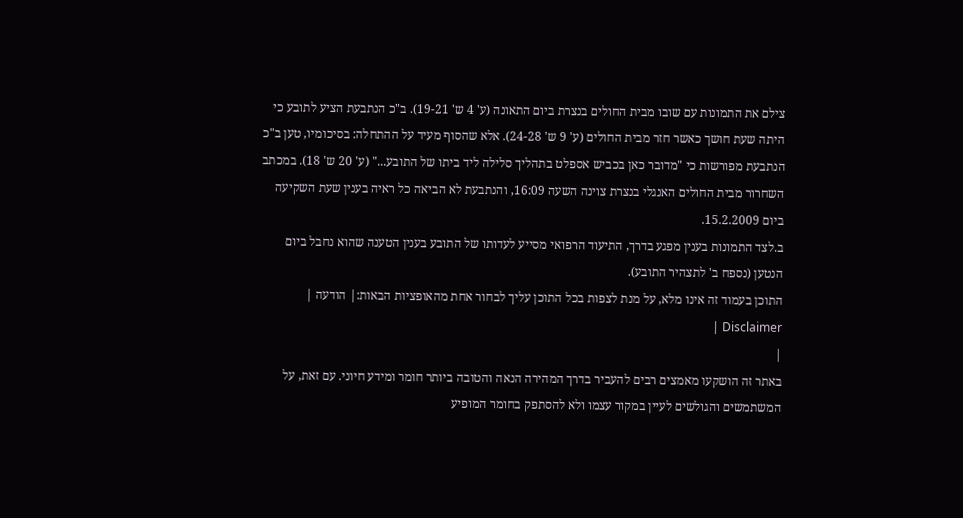צילם את התמונות עם שובו מבית החולים בנצרת ביום התאונה (ע' 4 ש' 19-21). ב"כ הנתבעת הציע לתובע כי היתה שעת חושך כאשר חזר מבית החולים (ע' 9 ש' 24-28). אלא שהסוף מעיד על ההתחלה: בסיכומיו, טען ב"כ הנתבעת מפורשות כי "מדובר כאן בכביש אספלט בתהליך סלילה ליד ביתו של התובע..." (ע' 20 ש' 18). במכתב השחרור מבית החולים האנגלי בנצרת צוינה השעה 16:09, והנתבעת לא הביאה כל ראיה בענין שעת השקיעה ביום 15.2.2009.
ב.לצד התמונות בענין מפגע בדרך, התיעוד הרפואי מסייע לעדותו של התובע בענין הטענה שהוא נחבל ביום הנטען (נספח ב' לתצהיר התובע).
התוכן בעמוד זה אינו מלא, על מנת לצפות בכל התוכן עליך לבחור אחת מהאופציות הבאות:| הודעה | Disclaimer |
|
באתר זה הושקעו מאמצים רבים להעביר בדרך המהירה הנאה והטובה ביותר חומר ומידע חיוני. עם זאת, על המשתמשים והגולשים לעיין במקור עצמו ולא להסתפק בחומר המופיע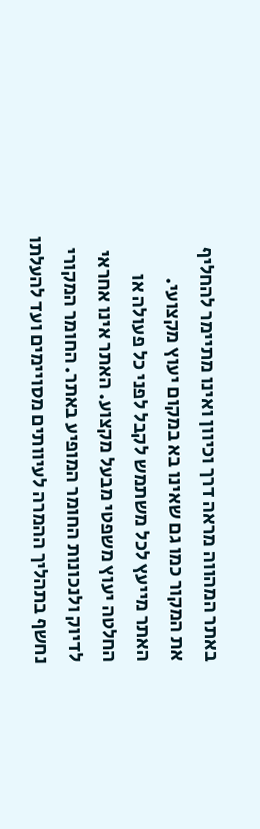באתר המהווה מראה דרך וכיוון ואינו מתיימר להחליף את המקור כמו גם שאינו בא במקום יעוץ מקצועי. האתר מייעץ לכל משתמש לקבל לפני כל פעולה או החלטה יעוץ משפטי מבעל מקצוע. האתר אינו אחראי לדיוק ולנכונות החומר המופיע באתר. החומר המקורי נחשף בתהליך ההמרה לעיוותים מסויימים ועד להעלתו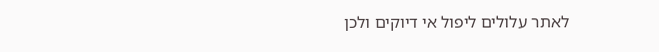לאתר עלולים ליפול אי דיוקים ולכן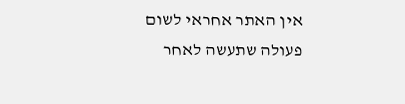אין האתר אחראי לשום פעולה שתעשה לאחר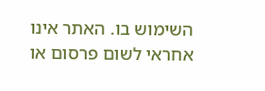השימוש בו. האתר אינו אחראי לשום פרסום או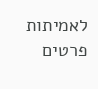לאמיתות פרטים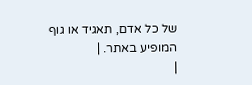של כל אדם, תאגיד או גוף המופיע באתר. |
|